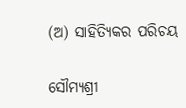(ଅ) ସାହିତ୍ୟିକର ପରିଚୟ

ସୌମ୍ୟଶ୍ରୀ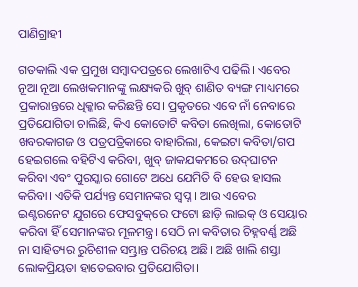ପାଣିଗ୍ରାହୀ

ଗତକାଲି ଏକ ପ୍ରମୁଖ ସମ୍ବାଦପତ୍ରରେ ଲେଖାଟିଏ ପଢିଲି। ଏବେର ନୂଆ ନୂଆ ଲେଖକମାନଙ୍କୁ ଲକ୍ଷ୍ୟକରି ଖୁବ୍ ଶାଣିତ ବ୍ୟଙ୍ଗ ମାଧ୍ୟମରେ ପ୍ରକାରାନ୍ତରେ ଧିକ୍କାର କରିଛନ୍ତି ସେ। ପ୍ରକୃତରେ ଏବେ ନାଁ ନେବାରେ ପ୍ରତିଯୋଗିତା ଚାଲିଛି, କିଏ କୋତୋଟି କବିତା ଲେଖିଲା, କୋତୋଟି ଖବରକାଗଜ ଓ ପତ୍ରପତ୍ରିକାରେ ବାହାରିଲା, କେଇଟା କବିତା/ଗପ ହେଇଗଲେ ବହିଟିଏ କରିବା, ଖୁବ୍ ଜାକଯକମରେ ଉଦ୍‌ଘାଟନ କରିବା ଏବଂ ପୁରସ୍କାର ଗୋଟେ ଅଧେ ଯେମିତି ବି ହେଉ ହାସଲ କରିବା। ଏତିକି ପର୍ଯ୍ୟନ୍ତ ସେମାନଙ୍କର ସ୍ୱପ୍ନ । ଆଉ ଏବେର ଇଣ୍ଟରନେଟ ଯୁଗରେ ଫେସବୁକ୍‌ରେ ଫଟୋ ଛାଡ଼ି ଲାଇକ୍ ଓ ସେୟାର କରିବା ହିଁ ସେମାନଙ୍କର ମୂଳମନ୍ତ୍ର। ସେଠି ନା କବିତାର ଚିହ୍ନବର୍ଣ୍ଣ ଅଛି ନା ସାହିତ୍ୟର ରୁଚିଶୀଳ ସମ୍ଭ୍ରାନ୍ତ ପରିଚୟ ଅଛି। ଅଛି ଖାଲି ଶସ୍ତା ଲୋକପ୍ରିୟତା ହାତେଇବାର ପ୍ରତିଯୋଗିତା।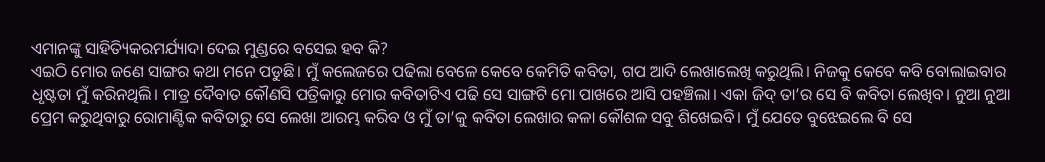ଏମାନଙ୍କୁ ସାହିତ୍ୟିକରମର୍ଯ୍ୟାଦା ଦେଇ ମୁଣ୍ଡରେ ବସେଇ ହବ କି?
ଏଇଠି ମୋର ଜଣେ ସାଙ୍ଗର କଥା ମନେ ପଡୁଛି। ମୁଁ କଲେଜରେ ପଢିଲା ବେଳେ କେବେ କେମିତି କବିତା, ଗପ ଆଦି ଲେଖାଲେଖି କରୁଥିଲି। ନିଜକୁ କେବେ କବି ବୋଲାଇବାର ଧୃଷ୍ଟତା ମୁଁ କରିନଥିଲି। ମାତ୍ର ଦୈବାତ କୌଣସି ପତ୍ରିକାରୁ ମୋର କବିତାଟିଏ ପଢି ସେ ସାଙ୍ଗଟି ମୋ ପାଖରେ ଆସି ପହଞ୍ଚିଲା। ଏକା ଜିଦ୍ ତା’ର ସେ ବି କବିତା ଲେଖିବ। ନୁଆ ନୁଆ ପ୍ରେମ କରୁଥିବାରୁ ରୋମାଣ୍ଟିକ କବିତାରୁ ସେ ଲେଖା ଆରମ୍ଭ କରିବ ଓ ମୁଁ ତା’କୁ କବିତା ଲେଖାର କଳା କୌଶଳ ସବୁ ଶିଖେଇବି। ମୁଁ ଯେତେ ବୁଝେଇଲେ ବି ସେ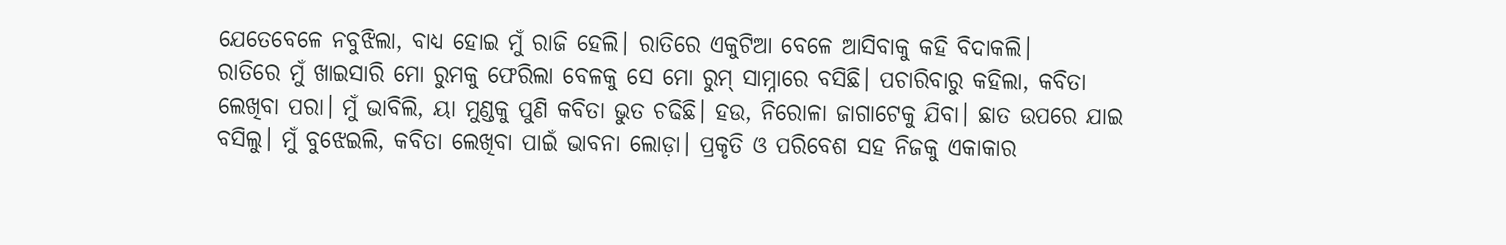ଯେତେବେଳେ ନବୁଝିଲା, ବାଧ୍ୟ ହୋଇ ମୁଁ ରାଜି ହେଲି। ରାତିରେ ଏକୁଟିଆ ବେଳେ ଆସିବାକୁ କହି ବିଦାକଲି।
ରାତିରେ ମୁଁ ଖାଇସାରି ମୋ ରୁମକୁ ଫେରିଲା ବେଳକୁ ସେ ମୋ ରୁମ୍ ସାମ୍ନାରେ ବସିଛି। ପଚାରିବାରୁ କହିଲା, କବିତା ଲେଖିବା ପରା। ମୁଁ ଭାବିଲି, ୟା ମୁଣ୍ଡକୁ ପୁଣି କବିତା ଭୁତ ଚଢିଛି। ହଉ, ନିରୋଳା ଜାଗାଟେକୁ ଯିବା। ଛାତ ଉପରେ ଯାଇ ବସିଲୁ। ମୁଁ ବୁଝେଇଲି, କବିତା ଲେଖିବା ପାଇଁ ଭାବନା ଲୋଡ଼ା। ପ୍ରକୃତି ଓ ପରିବେଶ ସହ ନିଜକୁ ଏକାକାର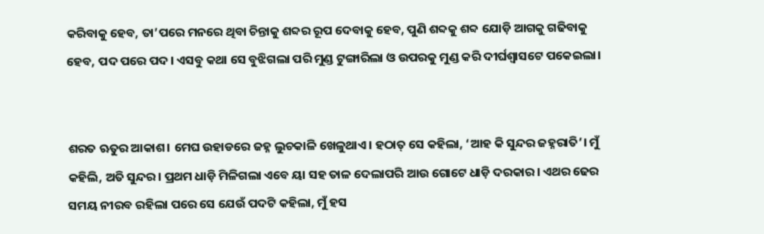କରିବାକୁ ହେବ, ତା’ପରେ ମନରେ ଥିବା ଚିନ୍ତାକୁ ଶବ୍ଦର ରୂପ ଦେବାକୁ ହେବ, ପୁଣି ଶବ୍ଦକୁ ଶବ୍ଦ ଯୋଡ଼ି ଆଗକୁ ଗଢିବାକୁ ହେବ, ପଦ ପରେ ପଦ। ଏସବୁ କଥା ସେ ବୁଝିଗଲା ପରି ମୁଣ୍ଡ ଟୁଙ୍ଗାରିଲା ଓ ଉପରକୁ ମୁଣ୍ଡ କରି ଦୀର୍ଘଶ୍ୱାସଟେ ପକେଇଲା।


ଶରତ ଋତୁର ଆକାଶ। ମେଘ ଉହାଡରେ ଜହ୍ନ ଲୁଚକାଳି ଖେଳୁଥାଏ। ହଠାତ୍ ସେ କହିଲା, ‘ଆହ କି ସୁନ୍ଦର ଜହ୍ନରାତି’। ମୁଁ କହିଲି, ଅତି ସୁନ୍ଦର। ପ୍ରଥମ ଧାଡ଼ି ମିଳିଗଲା ଏବେ ୟା ସହ ତାଳ ଦେଲାପରି ଆଉ ଗୋଟେ ଧାଡ଼ି ଦରକାର। ଏଥର ଢେର ସମୟ ନୀରବ ରହିଲା ପରେ ସେ ଯେଉଁ ପଦଟି କହିଲା, ମୁଁ ହସ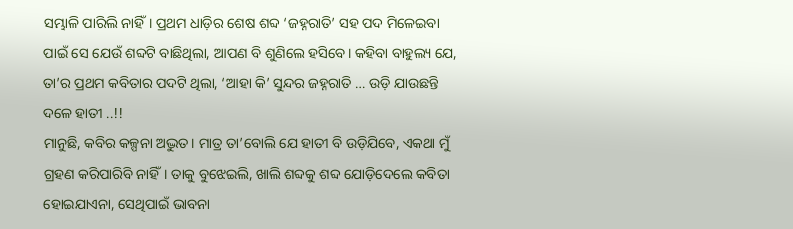ସମ୍ଭାଳି ପାରିଲି ନାହିଁ। ପ୍ରଥମ ଧାଡ଼ିର ଶେଷ ଶବ୍ଦ ‘ଜହ୍ନରାତି’ ସହ ପଦ ମିଳେଇବା ପାଇଁ ସେ ଯେଉଁ ଶବ୍ଦଟି ବାଛିଥିଲା, ଆପଣ ବି ଶୁଣିଲେ ହସିବେ। କହିବା ବାହୁଲ୍ୟ ଯେ, ତା’ର ପ୍ରଥମ କବିତାର ପଦଟି ଥିଲା, ‘ଆହା କି’ ସୁନ୍ଦର ଜହ୍ନରାତି … ଉଡ଼ି ଯାଉଛନ୍ତି ଦଳେ ହାତୀ ..!!
ମାନୁଛି, କବିର କଳ୍ପନା ଅଦ୍ଭୁତ। ମାତ୍ର ତା’ବୋଲି ଯେ ହାତୀ ବି ଉଡ଼ିଯିବେ, ଏକଥା ମୁଁ ଗ୍ରହଣ କରିପାରିବି ନାହିଁ। ତାକୁ ବୁଝେଇଲି, ଖାଲି ଶବ୍ଦକୁ ଶବ୍ଦ ଯୋଡ଼ିଦେଲେ କବିତା ହୋଇଯାଏନା, ସେଥିପାଇଁ ଭାବନା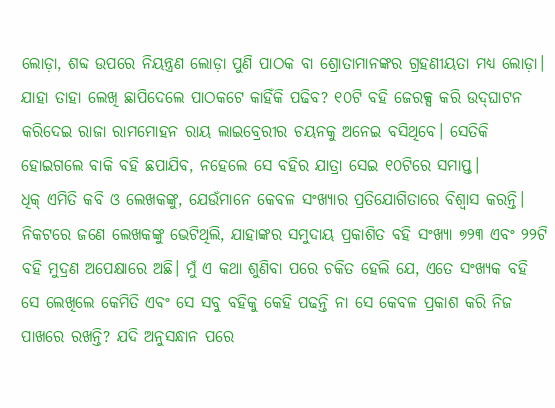ଲୋଡ଼ା, ଶବ୍ଦ ଉପରେ ନିୟନ୍ତ୍ରଣ ଲୋଡ଼ା ପୁଣି ପାଠକ ବା ଶ୍ରୋତାମାନଙ୍କର ଗ୍ରହଣୀୟତା ମଧ୍ୟ ଲୋଡ଼ା। ଯାହା ତାହା ଲେଖି ଛାପିଦେଲେ ପାଠକଟେ କାହିଁକି ପଢିବ? ୧୦ଟି ବହି ଜେରକ୍ସ କରି ଉଦ୍‌ଘାଟନ କରିଦେଇ ରାଜା ରାମମୋହନ ରାୟ ଲାଇବ୍ରେରୀର ଚୟନକୁ ଅନେଇ ବସିଥିବେ। ସେତିକି ହୋଇଗଲେ ବାକି ବହି ଛପାଯିବ, ନହେଲେ ସେ ବହିର ଯାତ୍ରା ସେଇ ୧୦ଟିରେ ସମାପ୍ତ।
ଧିକ୍ ଏମିତି କବି ଓ ଲେଖକଙ୍କୁ, ଯେଉଁମାନେ କେବଳ ସଂଖ୍ୟାର ପ୍ରତିଯୋଗିତାରେ ବିଶ୍ୱାସ କରନ୍ତି। ନିକଟରେ ଜଣେ ଲେଖକଙ୍କୁ ଭେଟିଥିଲି, ଯାହାଙ୍କର ସମୁଦାୟ ପ୍ରକାଶିତ ବହି ସଂଖ୍ୟା ୭୨୩ ଏବଂ ୨୨ଟି ବହି ମୁଦ୍ରଣ ଅପେକ୍ଷାରେ ଅଛି। ମୁଁ ଏ କଥା ଶୁଣିବା ପରେ ଚକିତ ହେଲି ଯେ, ଏତେ ସଂଖ୍ୟକ ବହି ସେ ଲେଖିଲେ କେମିତି ଏବଂ ସେ ସବୁ ବହିକୁ କେହି ପଢନ୍ତି ନା ସେ କେବଳ ପ୍ରକାଶ କରି ନିଜ ପାଖରେ ରଖନ୍ତି? ଯଦି ଅନୁସନ୍ଧାନ ପରେ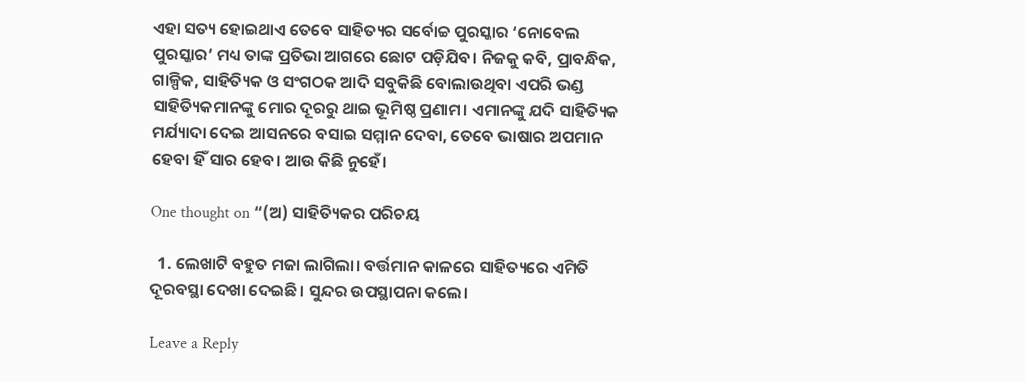ଏହା ସତ୍ୟ ହୋଇଥାଏ ତେବେ ସାହିତ୍ୟର ସର୍ବୋଚ୍ଚ ପୁରସ୍କାର ‘ନୋବେଲ ପୁରସ୍କାର’ ମଧ୍ୟ ତାଙ୍କ ପ୍ରତିଭା ଆଗରେ ଛୋଟ ପଡ଼ିଯିବ। ନିଜକୁ କବି, ପ୍ରାବନ୍ଧିକ, ଗାଳ୍ପିକ, ସାହିତ୍ୟିକ ଓ ସଂଗଠକ ଆଦି ସବୁକିଛି ବୋଲାଉଥିବା ଏପରି ଭଣ୍ଡ ସାହିତ୍ୟିକମାନଙ୍କୁ ମୋର ଦୂରରୁ ଥାଇ ଭୂମିଷ୍ଠ ପ୍ରଣାମ। ଏମାନଙ୍କୁ ଯଦି ସାହିତ୍ୟିକ ମର୍ଯ୍ୟାଦା ଦେଇ ଆସନରେ ବସାଇ ସମ୍ମାନ ଦେବା, ତେବେ ଭାଷାର ଅପମାନ ହେବା ହିଁ ସାର ହେବ। ଆଉ କିଛି ନୁହେଁ।

One thought on “(ଅ) ସାହିତ୍ୟିକର ପରିଚୟ

  1. ଲେଖାଟି ବହୁତ ମଜା ଲାଗିଲା। ବର୍ତ୍ତମାନ କାଳରେ ସାହିତ୍ୟରେ ଏମିତି ଦୂରବସ୍ଥା ଦେଖା ଦେଇଛି। ସୁନ୍ଦର ଉପସ୍ଥାପନା କଲେ।

Leave a Reply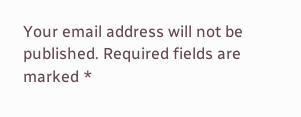Your email address will not be published. Required fields are marked *